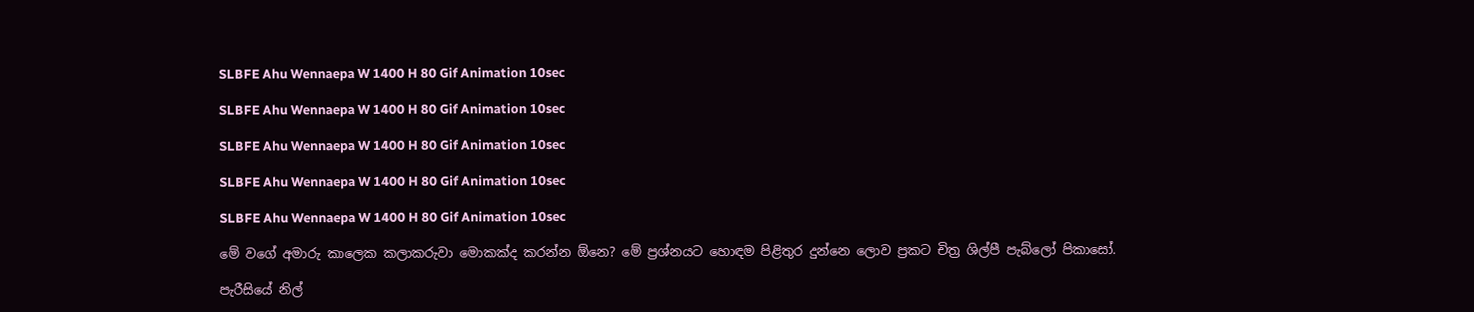SLBFE Ahu Wennaepa W 1400 H 80 Gif Animation 10sec

SLBFE Ahu Wennaepa W 1400 H 80 Gif Animation 10sec

SLBFE Ahu Wennaepa W 1400 H 80 Gif Animation 10sec

SLBFE Ahu Wennaepa W 1400 H 80 Gif Animation 10sec

SLBFE Ahu Wennaepa W 1400 H 80 Gif Animation 10sec

මේ වගේ අමාරු කාලෙක කලාකරුවා මොකක්ද කරන්න ඕනෙ? මේ ප්‍රශ්නයට හොඳම පිළිතුර දුන්නෙ ලොව ප්‍රකට චිත්‍ර ශිල්පී පැබ්ලෝ පිකාසෝ.

පැරීසියේ නිල්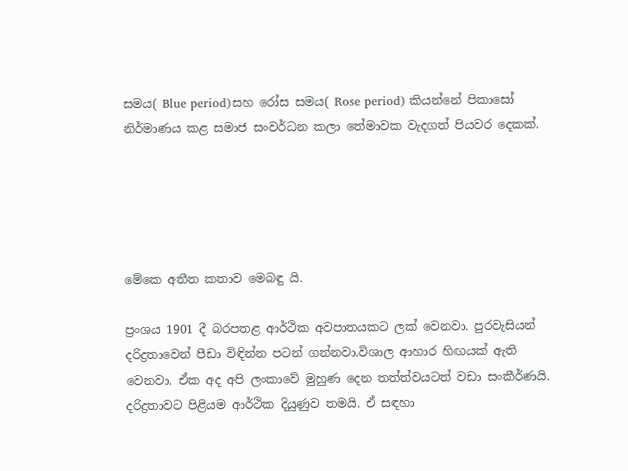සමය( Blue period)සහ රෝස සමය( Rose period) කියන්නේ පිකාසෝ නිර්මාණය කළ සමාජ සංවර්ධන කලා තේමාවක වැදගත් පියවර දෙකක්.





මේකෙ අතීත කතාව මෙබඳු යි.

ප්‍රංශය 1901 දී බරපතළ ආර්ථික අවපාතයකට ලක් වෙනවා. පුරවැසියන් දරිද්‍රතාවෙන් පීඩා විඳින්න පටන් ගන්නවා.විශාල ආහාර හිඟයක් ඇති වෙනවා. ඒක අද අපි ලංකාවේ මුහුණ දෙන තත්ත්වයටත් වඩා සංකීර්ණයි. දරිද්‍රතාවට පිළියම ආර්ථික දියුණුව තමයි. ඒ සඳහා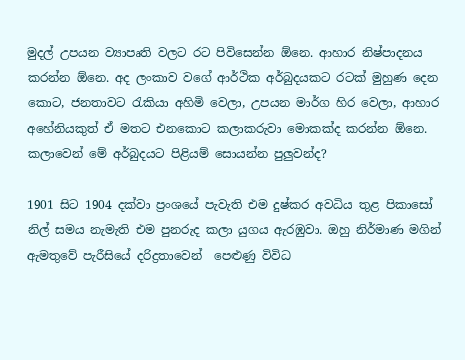මුදල් උපයන ව්‍යාපෘති වලට රට පිවිසෙන්න ඕනෙ. ආහාර නිෂ්පාදනය කරන්න ඕනෙ. අද ලංකාව වගේ ආර්ථික අර්බුදයකට රටක් මුහුණ දෙන කොට, ජනතාවට රැකියා අහිමි වෙලා, උපයන මාර්ග හිර වෙලා, ආහාර අහේනියකුත් ඒ මතට එනකොට කලාකරුවා මොකක්ද කරන්න ඕනෙ. කලාවෙන් මේ අර්බුදයට පිළියම් සොයන්න පුලුවන්ද?

1901 සිට 1904 දක්වා ප්‍රංශයේ පැවැති එම දුෂ්කර අවධිය තුළ පිකාසෝ නිල් සමය නැමැති එම පුනරුද කලා යුගය ඇරඹුවා. ඔහු නිර්මාණ මගින් ඇමතුවේ පැරීසියේ දරිද්‍රතාවෙන්  පෙළුණු විවිධ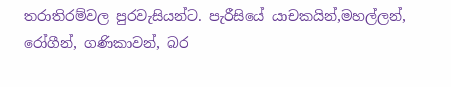තරාතිරම්වල පුරවැසියන්ට. පැරීසියේ යාචකයින්,මහල්ලන්, රෝගීන්, ගණිකාවන්, බර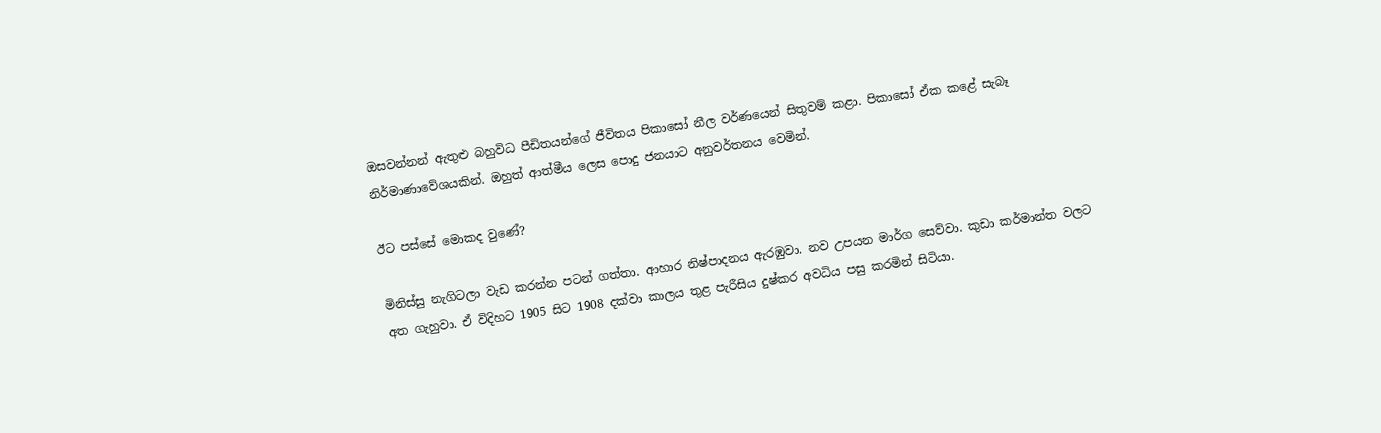ඔසවන්නන් ඇතුළු බහුවිධ පීඩිතයන්ගේ ජීවිතය පිකාසෝ නීල වර්ණයෙන් සිතුවම් කළා. පිකාසෝ ඒක කළේ සැබෑ නිර්මාණාවේශයකින්. ඔහුත් ආත්මීය ලෙස පොදු ජනයාට අනුවර්තනය වෙමින්.

ඊට පස්සේ මොකද වුණේ?

මිනිස්සු නැගිටලා වැඩ කරන්න පටන් ගත්තා. ආහාර නිෂ්පාදනය ඇරඹුවා. නව උපයන මාර්ග සෙව්වා. කුඩා කර්මාන්ත වලට අත ගැහුවා. ඒ විදිහට 1905 සිට 1908 දක්වා කාලය තුළ පැරීසිය දුෂ්කර අවධිය පසු කරමින් සිටියා.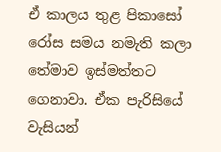ඒ කාලය තුළ පිකාසෝ රෝස සමය නමැති කලා තේමාව ඉස්මත්තට ගෙනාවා. ඒක පැරිසියේ වැසියන්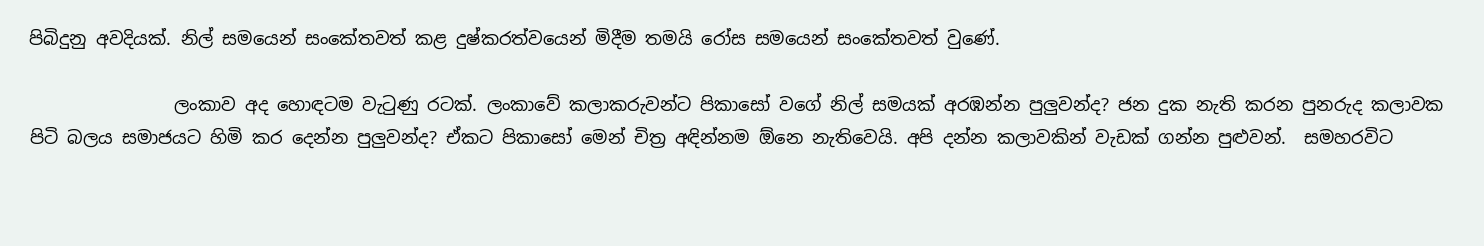පිබිදුනු අවදියක්. නිල් සමයෙන් සංකේතවත් කළ දුෂ්කරත්වයෙන් මිදීම තමයි රෝස සමයෙන් සංකේතවත් වුණේ.

                ලංකාව අද හොඳටම වැටුණු රටක්. ලංකාවේ කලාකරුවන්ට පිකාසෝ වගේ නිල් සමයක් අරඹන්න පුලුවන්ද? ජන දුක නැති කරන පුනරුද කලාවක පිටි බලය සමාජයට හිමි කර දෙන්න පුලුවන්ද? ඒකට පිකාසෝ මෙන් චිත්‍ර අඳින්නම ඕනෙ නැතිවෙයි. අපි දන්න කලාවකින් වැඩක් ගන්න පුළුවන්.  සමහරවිට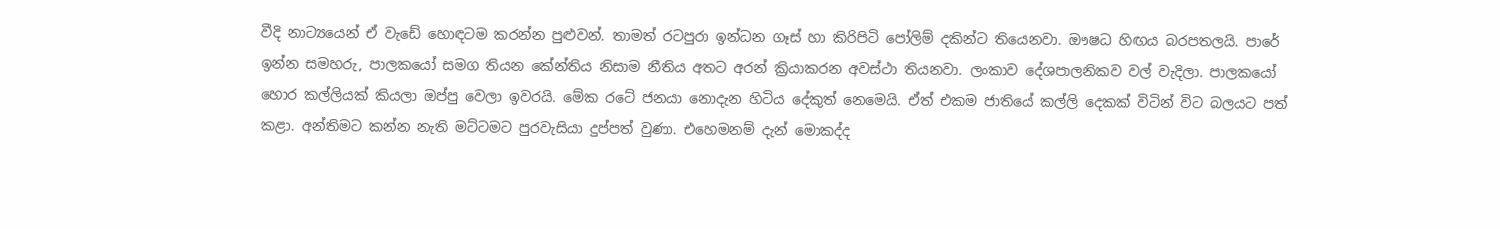වීදි නාට්‍යයෙන් ඒ වැඩේ හොඳටම කරන්න පුළුවන්. තාමත් රටපුරා ඉන්ධන ගෑස් හා කිරිපිටි පෝලිම් දකින්ට තියෙනවා. ඖෂධ හිඟය බරපතලයි. පාරේ ඉන්න සමහරු, පාලකයෝ සමග තියන කේන්තිය නිසාම නීතිය අතට අරන් ක්‍රියාකරන අවස්ථා තියනවා. ලංකාව දේශපාලනිකව වල් වැදිලා. පාලකයෝ හොර කල්ලියක් කියලා ඔප්පු වෙලා ඉවරයි. මේක රටේ ජනයා නොදැන හිටිය දේකුත් නෙමෙයි. ඒත් එකම ජාතියේ කල්ලි දෙකක් විටින් විට බලයට පත් කළා. අන්තිමට කන්න නැති මට්ටමට පුරවැසියා දුප්පත් වුණා. එහෙමනම් දැන් මොකද්ද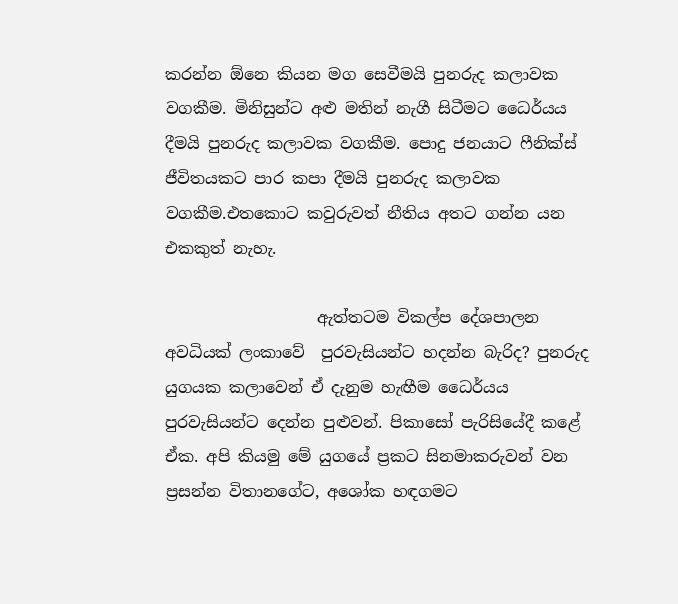කරන්න ඕනෙ කියන මග සෙවීමයි පුනරුද කලාවක වගකීම. මිනිසුන්ට අළු මතින් නැගී සිටීමට ධෛර්යය දීමයි පුනරුද කලාවක වගකීම. පොදු ජනයාට ෆීනික්ස් ජීවිතයකට පාර කපා දීමයි පුනරුද කලාවක වගකීම.එතකොට කවුරුවත් නීතිය අතට ගන්න යන එකකුත් නැහැ.

                   ඇත්තටම විකල්ප දේශපාලන අවධියක් ලංකාවේ  පුරවැසියන්ට හදන්න බැරිද? පුනරුද යුගයක කලාවෙන් ඒ දැනුම හැඟීම ධෛර්යය පුරවැසියන්ට දෙන්න පුළුවන්. පිකාසෝ පැරිසියේදී කළේ ඒක. අපි කියමු මේ යුගයේ ප්‍රකට සිනමාකරුවන් වන ප්‍රසන්න විතානගේට, අශෝක හඳගමට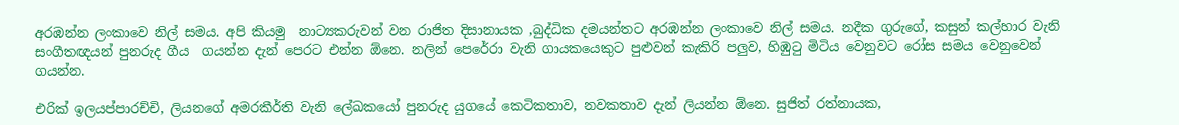අරඹන්න ලංකාවෙ නිල් සමය. අපි කියමු  නාට්‍යකරුවන් වන රාජිත දිසානායක ,බුද්ධික දමයන්තට අරඹන්න ලංකාවෙ නිල් සමය. නදීක ගුරුගේ, කසුන් කල්හාර වැනි සංගීතඥයන් පුනරුද ගීය  ගයන්න දැන් පෙරට එන්න ඕනෙ. නලින් පෙරේරා වැනි ගායකයෙකුට පුළුවන් කැකිරි පලුව, හිඹුටු මිටිය වෙනුවට රෝස සමය වෙනුවෙන් ගයන්න.

එරික් ඉලයප්පාරච්චි, ලියනගේ අමරකීර්ති වැනි ලේඛකයෝ පුනරුද යුගයේ කෙටිකතාව, නවකතාව දැන් ලියන්න ඕනෙ. සුජිත් රත්නායක,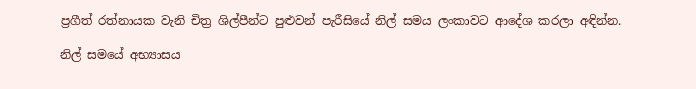ප්‍රගීත් රත්නායක වැනි චිත්‍ර ශිල්පීන්ට පුළුවන් පැරීසියේ නිල් සමය ලංකාවට ආදේශ කරලා අඳින්න.

නිල් සමයේ අභ්‍යාසය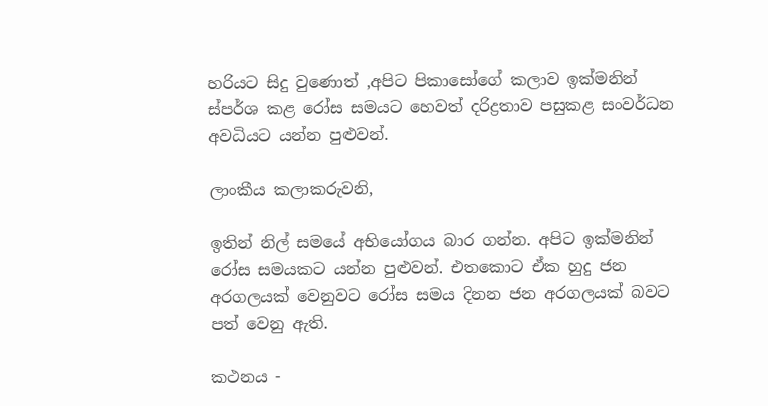හරියට සිදු වුණොත් ,අපිට පිකාසෝගේ කලාව ඉක්මනින් ස්පර්ශ කළ රෝස සමයට හෙවත් දරිද්‍රතාව පසුකළ සංවර්ධන අවධියට යන්න පුළුවන්.

ලාංකීය කලාකරුවනි,

ඉතින් නිල් සමයේ අභියෝගය බාර ගන්න. අපිට ඉක්මනින් රෝස සමයකට යන්න පුළුවන්. එතකොට ඒක හුදු ජන අරගලයක් වෙනුවට රෝස සමය දිනන ජන අරගලයක් බවට පත් වෙනු ඇති.

කථනය -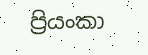ප්‍රියංකා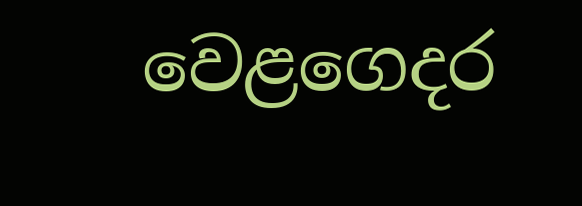වෙළගෙදර